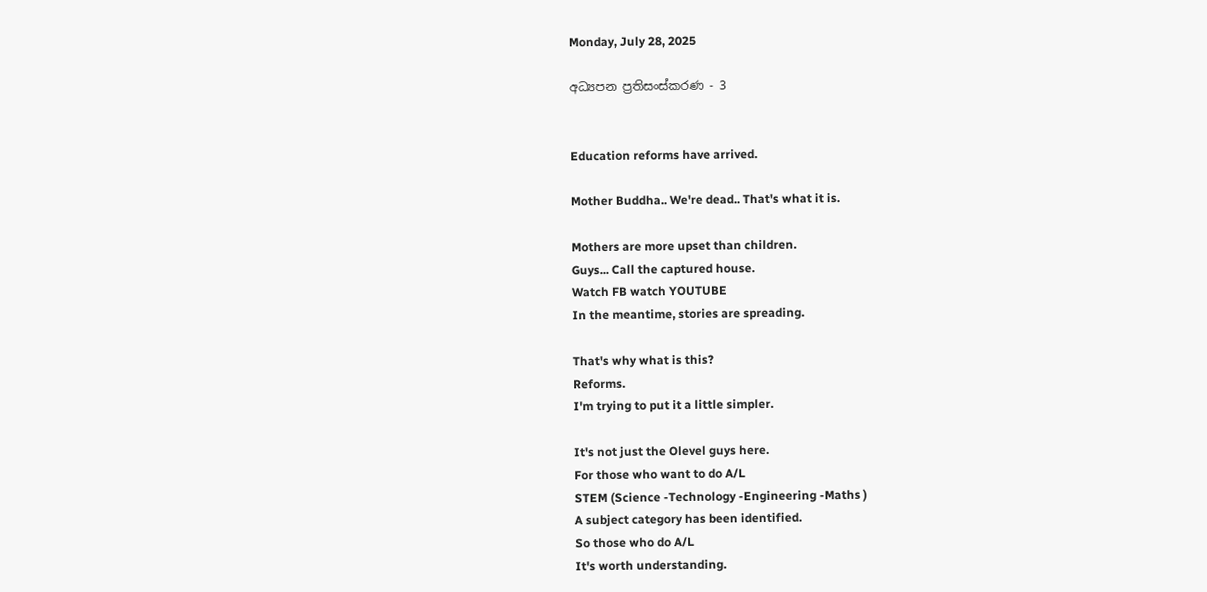Monday, July 28, 2025

අධ්‍යපන ප්‍රතිසංස්කරණ - 3


Education reforms have arrived.

Mother Buddha.. We're dead.. That's what it is.

Mothers are more upset than children.
Guys... Call the captured house.
Watch FB watch YOUTUBE
In the meantime, stories are spreading.

That's why what is this?
Reforms.
I'm trying to put it a little simpler.

It's not just the Olevel guys here.
For those who want to do A/L
STEM (Science -Technology -Engineering -Maths )
A subject category has been identified.
So those who do A/L
It's worth understanding.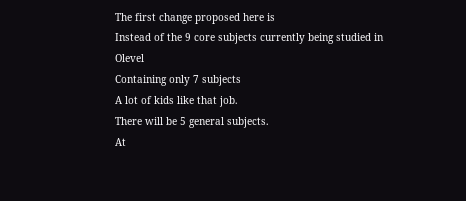The first change proposed here is
Instead of the 9 core subjects currently being studied in Olevel
Containing only 7 subjects
A lot of kids like that job.
There will be 5 general subjects.
At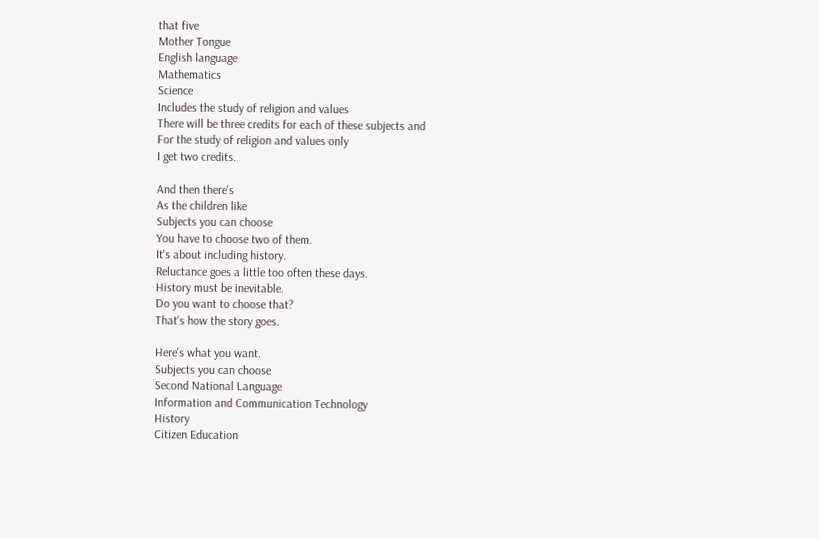that five
Mother Tongue
English language
Mathematics
Science
Includes the study of religion and values
There will be three credits for each of these subjects and
For the study of religion and values only
I get two credits.

And then there's
As the children like
Subjects you can choose
You have to choose two of them.
It's about including history.
Reluctance goes a little too often these days.
History must be inevitable.
Do you want to choose that?
That's how the story goes.

Here's what you want.
Subjects you can choose
Second National Language
Information and Communication Technology
History
Citizen Education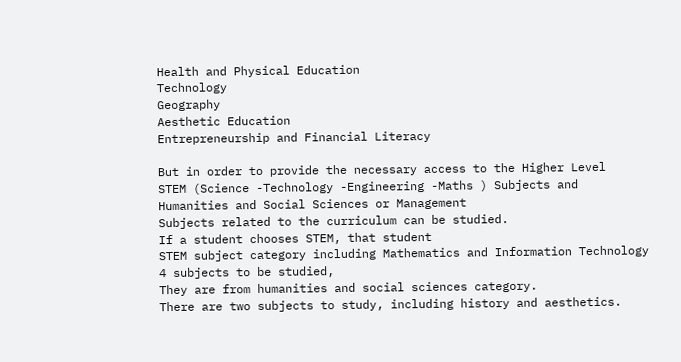Health and Physical Education
Technology
Geography
Aesthetic Education
Entrepreneurship and Financial Literacy

But in order to provide the necessary access to the Higher Level
STEM (Science -Technology -Engineering -Maths ) Subjects and
Humanities and Social Sciences or Management
Subjects related to the curriculum can be studied.
If a student chooses STEM, that student
STEM subject category including Mathematics and Information Technology
4 subjects to be studied,
They are from humanities and social sciences category.
There are two subjects to study, including history and aesthetics.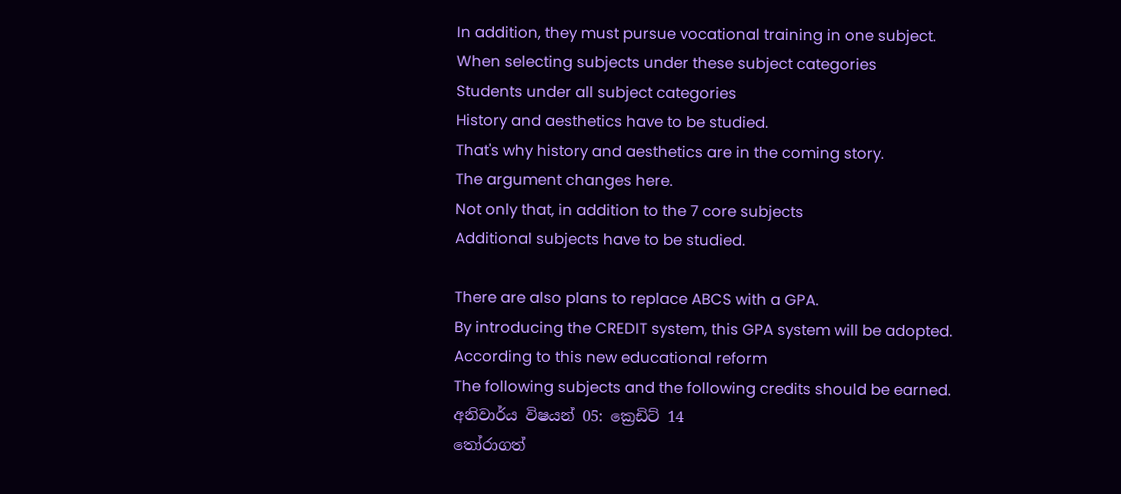In addition, they must pursue vocational training in one subject.
When selecting subjects under these subject categories
Students under all subject categories
History and aesthetics have to be studied.
That's why history and aesthetics are in the coming story.
The argument changes here.
Not only that, in addition to the 7 core subjects
Additional subjects have to be studied.

There are also plans to replace ABCS with a GPA.
By introducing the CREDIT system, this GPA system will be adopted.
According to this new educational reform
The following subjects and the following credits should be earned.
අනිවාර්ය විෂයන් 05: ක්‍රෙඩිට් 14
තෝරාගත්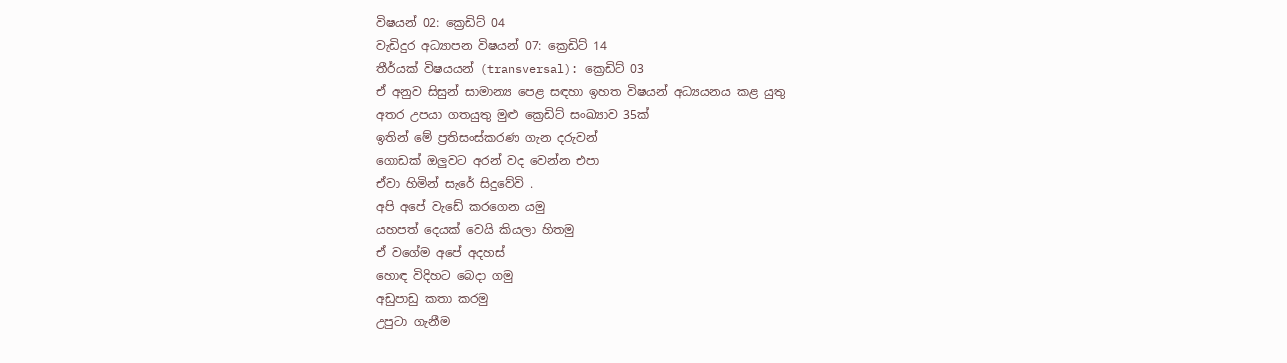විෂයන් 02: ක්‍රෙඩිට් 04
වැඩිදුර අධ්‍යාපන විෂයන් 07: ක්‍රෙඩිට් 14
තීර්යක් විෂයයන් (transversal): ක්‍රෙඩිට් 03
ඒ අනුව සිසුන් සාමාන්‍ය පෙළ සඳහා ඉහත විෂයන් අධ්‍යයනය කළ යුතු
අතර උපයා ගතයුතු මුළු ක්‍රෙඩිට් සංඛ්‍යාව 35ක්
ඉතින් මේ ප්‍රතිසංස්කරණ ගැන දරුවන්
ගොඩක් ඔලුවට අරන් වද වෙන්න එපා
ඒවා හිමින් සැරේ සිදුවේවි .
අපි අපේ වැඩේ කරගෙන යමු
යහපත් දෙයක් වෙයි කියලා හිතමු
ඒ වගේම අපේ අදහස්
හොඳ විදිහට බෙදා ගමු
අඩුපාඩු කතා කරමු
උපුටා ගැනීම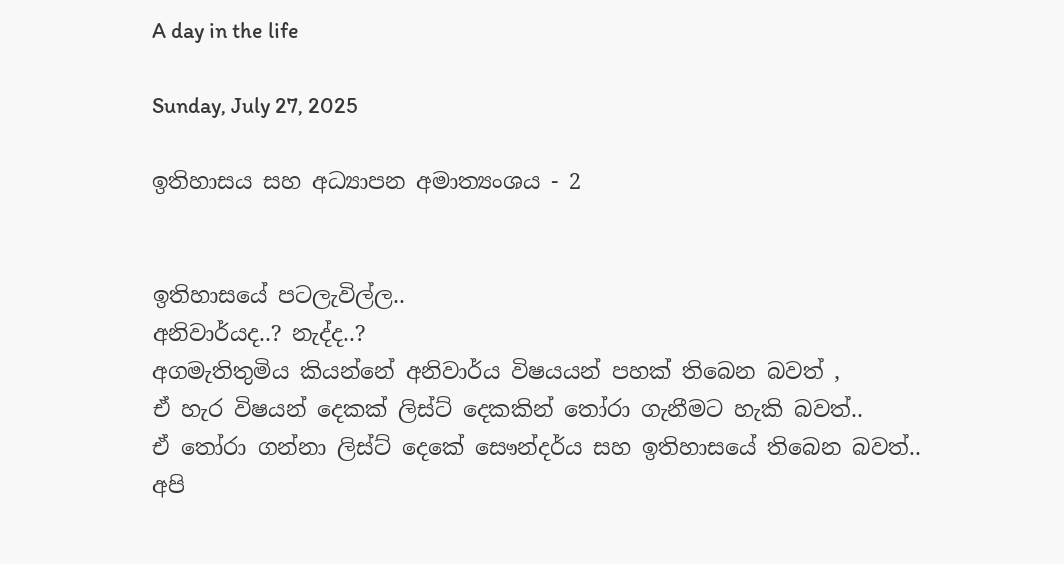A day in the life

Sunday, July 27, 2025

ඉතිහාසය සහ අධ්‍යාපන අමාත්‍යංශය - 2


ඉතිහාසයේ පටලැවිල්ල..
අනිවාර්යද..? නැද්ද..?
අගමැතිතුමිය කියන්නේ අනිවාර්ය විෂයයන් පහක් තිබෙන බවත් ,
ඒ හැර විෂයන් දෙකක් ලිස්ට් දෙකකින් තෝරා ගැනීමට හැකි බවත්..
ඒ තෝරා ගන්නා ලිස්ට් දෙකේ සෞන්දර්ය සහ ඉතිහාසයේ තිබෙන බවත්..
අපි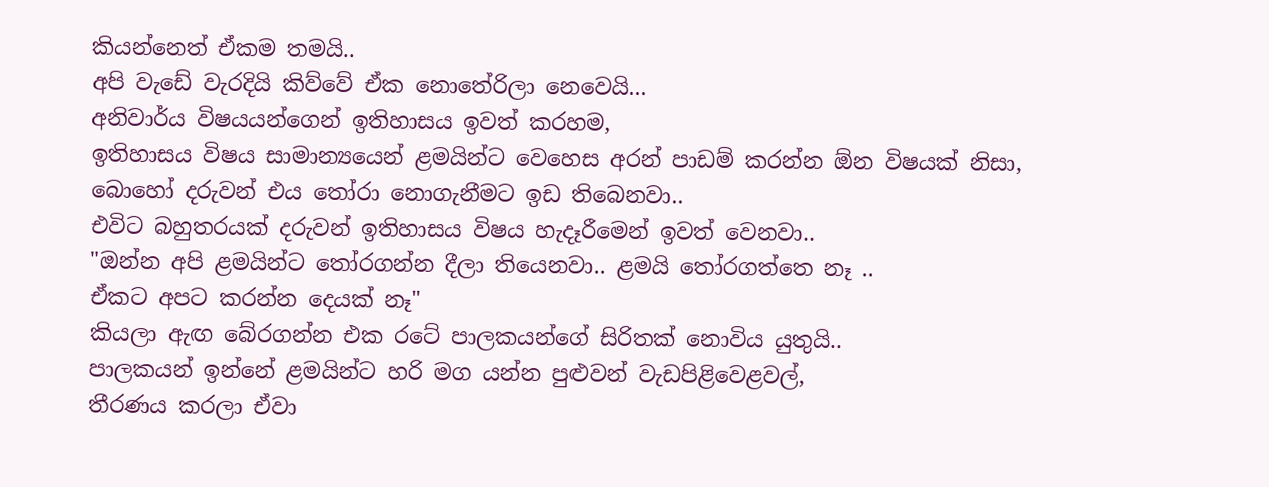කියන්නෙත් ඒකම තමයි..
අපි වැඩේ වැරදියි කිව්වේ ඒක නොතේරිලා නෙවෙයි...
අනිවාර්ය විෂයයන්ගෙන් ඉතිහාසය ඉවත් කරහම,
ඉතිහාසය විෂය සාමාන්‍යයෙන් ළමයින්ට වෙහෙස අරන් පාඩම් කරන්න ඕන විෂයක් නිසා, බොහෝ දරුවන් එය තෝරා නොගැනීමට ඉඩ තිබෙනවා..
එවිට බහුතරයක් දරුවන් ඉතිහාසය විෂය හැදෑරීමෙන් ඉවත් වෙනවා..
"ඔන්න අපි ළමයින්ට තෝරගන්න දීලා තියෙනවා.. ළමයි තෝරගත්තෙ නෑ ..
ඒකට අපට කරන්න දෙයක් නෑ"
කියලා ඇඟ බේරගන්න එක රටේ පාලකයන්ගේ සිරිතක් නොවිය යුතුයි..
පාලකයන් ඉන්නේ ළමයින්ට හරි මග යන්න පුළුවන් වැඩපිළිවෙළවල්,
තීරණය කරලා ඒවා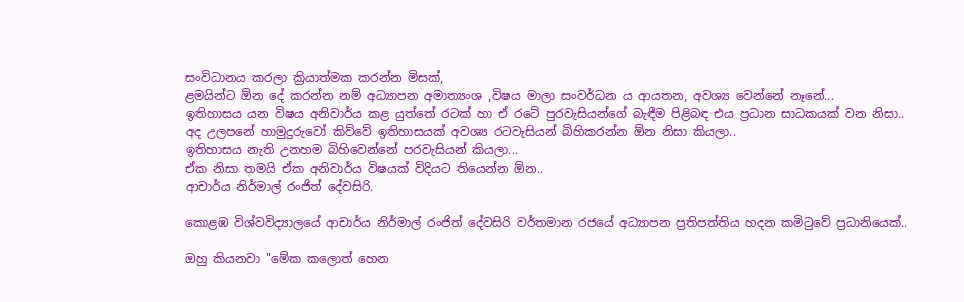සංවිධානය කරලා ක්‍රියාත්මක කරන්න මිසක්,
ළමයින්ට ඕන දේ කරන්න නම් අධ්‍යාපන අමාත්‍යංශ ,විෂය මාලා සංවර්ධන ය ආයතන, අවශ්‍ය වෙන්නේ නෑනේ...
ඉතිහාසය යන විෂය අනිවාර්ය කළ යුත්තේ රටක් හා ඒ රටේ පුරවැසියන්ගේ බැඳීම පිළිබඳ එය ප්‍රධාන සාධකයක් වන නිසා..
අද උලපනේ හාමුදුරුවෝ කිව්වේ ඉතිහාසයක් අවශ්‍ය රටවැසියන් බිහිකරන්න ඕන නිසා කියලා..
ඉතිහාසය නැති උනහම බිහිවෙන්නේ පරවැසියන් කියලා...
ඒක නිසා තමයි ඒක අනිවාර්ය විෂයක් විදියට තියෙන්න ඕන..
ආචාර්ය නිර්මාල් රංජිත් දේවසිරි.

කොළඹ විශ්වවිද්‍යාලයේ ආචාර්ය නිර්මාල් රංජිත් දේවසිරි වර්තමාන රජයේ අධ්‍යාපන ප්‍රතිපත්තිය හදන කමිටුවේ ප්‍රධානියෙක්..

ඔහු කියනවා "මේක කලොත් හෙන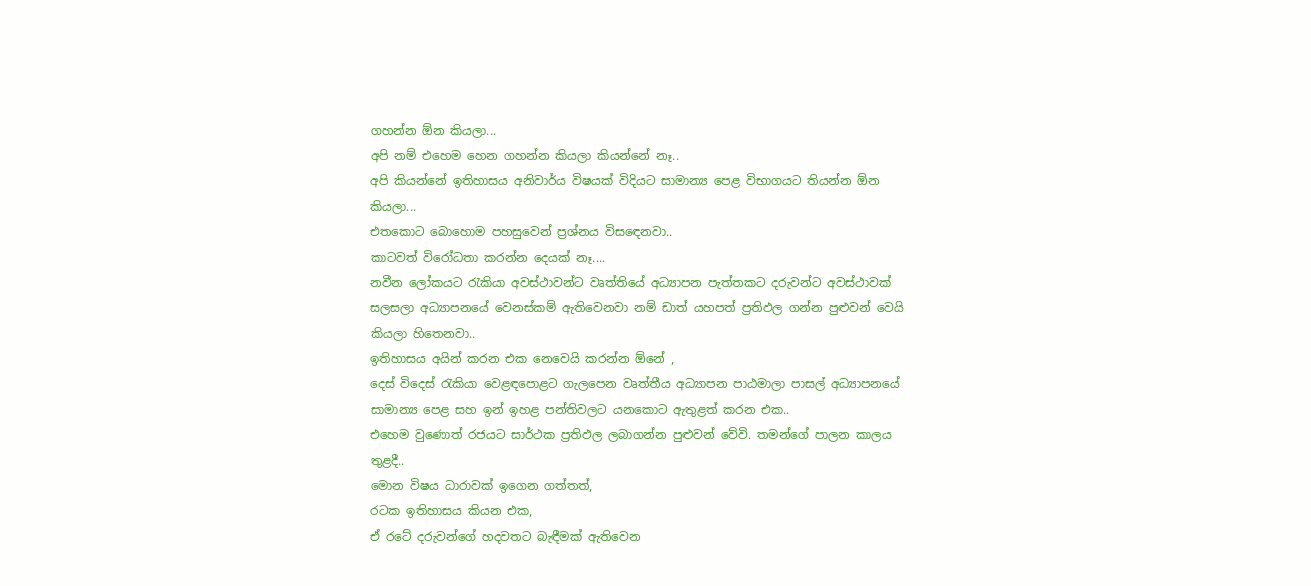ගහන්න ඕන කියලා...
අපි නම් එහෙම හෙන ගහන්න කියලා කියන්නේ නෑ..
අපි කියන්නේ ඉතිහාසය අනිවාර්ය විෂයක් විදියට සාමාන්‍ය පෙළ විභාගයට තියන්න ඕන කියලා...
එතකොට බොහොම පහසුවෙන් ප්‍රශ්නය විසඳෙනවා..
කාටවත් විරෝධතා කරන්න දෙයක් නෑ....
නවීන ලෝකයට රැකියා අවස්ථාවන්ට වෘත්තියේ අධ්‍යාපන පැත්තකට දරුවන්ට අවස්ථාවක් සලසලා අධ්‍යාපනයේ වෙනස්කම් ඇතිවෙනවා නම් ඩාත් යහපත් ප්‍රතිඵල ගන්න පුළුවන් වෙයි කියලා හිතෙනවා..
ඉතිහාසය අයින් කරන එක නෙවෙයි කරන්න ඕනේ ,
දෙස් විදෙස් රැකියා වෙළඳපොළට ගැලපෙන වෘත්තීය අධ්‍යාපන පාඨමාලා පාසල් අධ්‍යාපනයේ සාමාන්‍ය පෙළ සහ ඉන් ඉහළ පන්තිවලට යනකොට ඇතුළත් කරන එක..
එහෙම වුණොත් රජයට සාර්ථක ප්‍රතිඵල ලබාගන්න පුළුවන් වේවි. තමන්ගේ පාලන කාලය තුළදී..
මොන විෂය ධාරාවක් ඉගෙන ගත්තත්,
රටක ඉතිහාසය කියන එක,
ඒ රටේ දරුවන්ගේ හදවතට බැඳීමක් ඇතිවෙන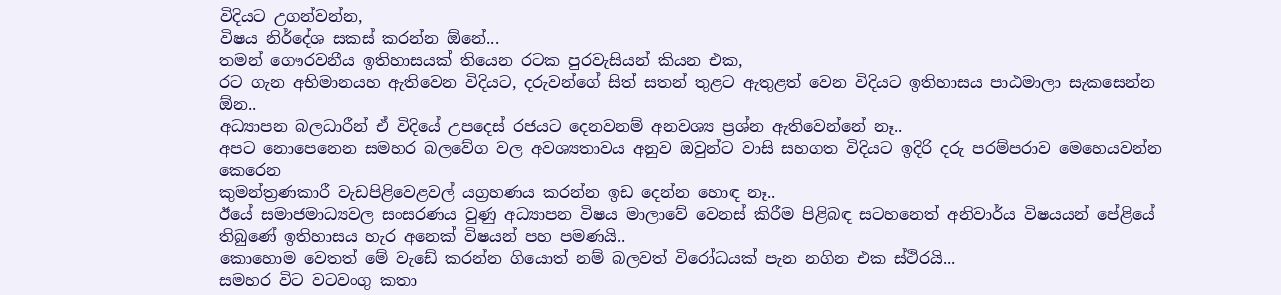විදියට උගන්වන්න,
විෂය නිර්දේශ සකස් කරන්න ඕනේ...
තමන් ගෞරවනීය ඉතිහාසයක් තියෙන රටක පුරවැසියන් කියන එක,
රට ගැන අභිමානයහ ඇතිවෙන විදියට, දරුවන්ගේ සිත් සතන් තුළට ඇතුළත් වෙන විදියට ඉතිහාසය පාඨමාලා සැකසෙන්න ඕන..
අධ්‍යාපන බලධාරීන් ඒ විදියේ උපදෙස් රජයට දෙනවනම් අනවශ්‍ය ප්‍රශ්න ඇතිවෙන්නේ නෑ..
අපට නොපෙනෙන සමහර බලවේග වල අවශ්‍යතාවය අනුව ඔවුන්ට වාසි සහගත විදියට ඉදිරි දරු පරම්පරාව මෙහෙයවන්න කෙරෙන
කුමන්ත්‍රණකාරී වැඩපිළිවෙළවල් යග්‍රහණය කරන්න ඉඩ දෙන්න හොඳ නෑ..
ඊයේ සමාජමාධ්‍යවල සංසරණය වුණු අධ්‍යාපන විෂය මාලාවේ වෙනස් කිරීම පිළිබඳ සටහනෙත් අනිවාර්ය විෂයයන් පේළියේ තිබුණේ ඉතිහාසය හැර අනෙක් විෂයන් පහ පමණයි..
කොහොම වෙතත් මේ වැඩේ කරන්න ගියොත් නම් බලවත් විරෝධයක් පැන නගින එක ස්ථිරයි...
සමහර විට වටවංගු කතා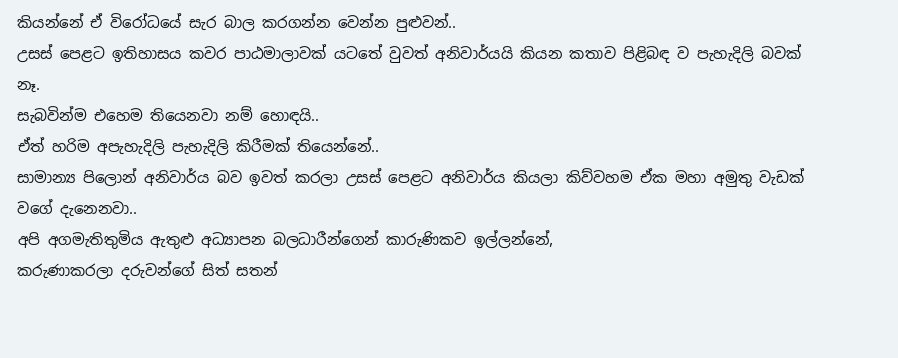කියන්නේ ඒ විරෝධයේ සැර බාල කරගන්න වෙන්න පුළුවන්..
උසස් පෙළට ඉතිහාසය කවර පාඨමාලාවක් යටතේ වුවත් අනිවාර්යයි කියන කතාව පිළිබඳ ව පැහැදිලි බවක් නෑ.
සැබවින්ම එහෙම තියෙනවා නම් හොඳයි..
ඒත් හරිම අපැහැදිලි පැහැදිලි කිරීමක් තියෙන්නේ..
සාමාන්‍ය පිලොන් අනිවාර්ය බව ඉවත් කරලා උසස් පෙළට අනිවාර්ය කියලා කිව්වහම ඒක මහා අමුතු වැඩක් වගේ දැනෙනවා..
අපි අගමැතිතුමිය ඇතුළු අධ්‍යාපන බලධාරීන්ගෙන් කාරුණිකව ඉල්ලන්නේ,
කරුණාකරලා දරුවන්ගේ සිත් සතන්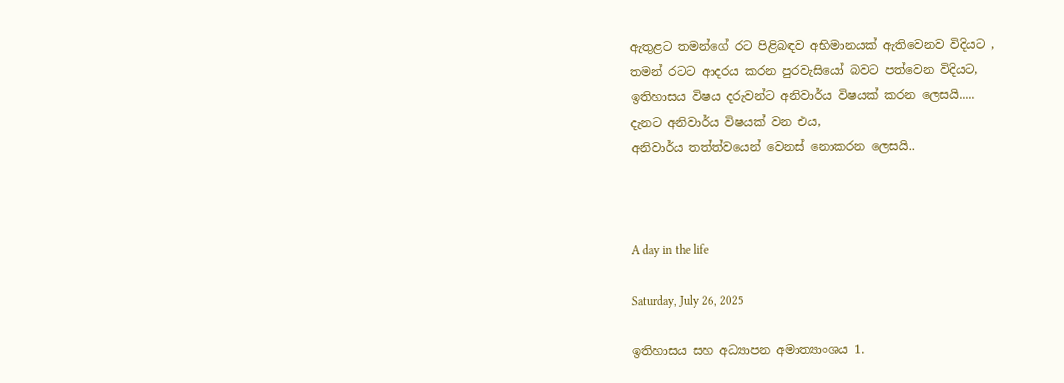ඇතුළට තමන්ගේ රට පිළිබඳව අභිමානයක් ඇතිවෙනව විදියට ,
තමන් රටට ආදරය කරන පුරවැසියෝ බවට පත්වෙන විදියට,
ඉතිහාසය විෂය දරුවන්ට අනිවාර්ය විෂයක් කරන ලෙසයි.....
දැනට අනිවාර්ය විෂයක් වන එය,
අනිවාර්ය තත්ත්වයෙන් වෙනස් නොකරන ලෙසයි..



A day in the life

Saturday, July 26, 2025

ඉතිහාසය සහ අධ්‍යාපන අමාත්‍යාංශය 1.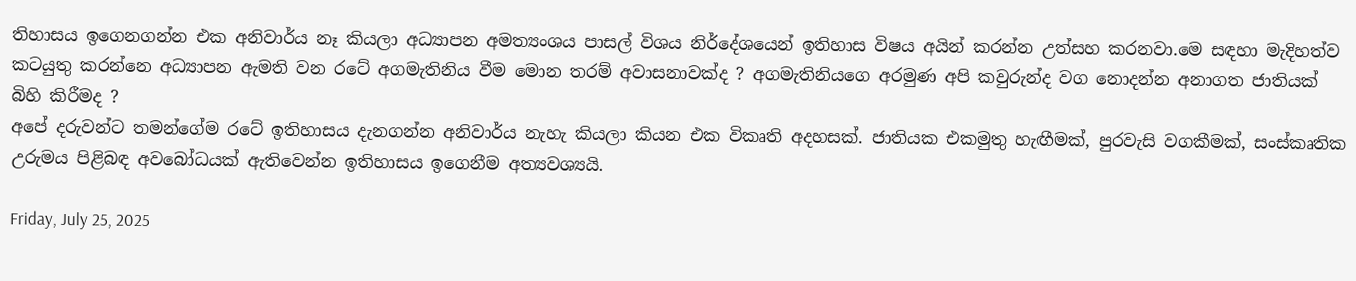තිහාසය ඉගෙනගන්න එක අනිවාර්ය නෑ කියලා අධ්‍යාපන අමත්‍යංශය පාසල් විශය නිර්දේශයෙන් ඉතිහාස විෂය අයින් කරන්න උත්සහ කරනවා.මෙ සඳහා මැදිහත්ව කටයුතු කරන්නෙ අධ්‍යාපන ඇමති වන රටේ අගමැතිනිය වීම මොන තරම් අවාසනාවක්ද ? අගමැතිනියගෙ අරමුණ අපි කවුරුන්ද වග නොදන්න අනාගත ජාතියක් බිහි කිරීමද ?
අපේ දරුවන්ට තමන්ගේම රටේ ඉතිහාසය දැනගන්න අනිවාර්ය නැහැ කියලා කියන එක විකෘති අදහසක්. ජාතියක එකමුතු හැඟීමක්, පුරවැසි වගකීමක්, සංස්කෘතික උරුමය පිළිබඳ අවබෝධයක් ඇතිවෙන්න ඉතිහාසය ඉගෙනීම අත්‍යවශ්‍යයි.

Friday, July 25, 2025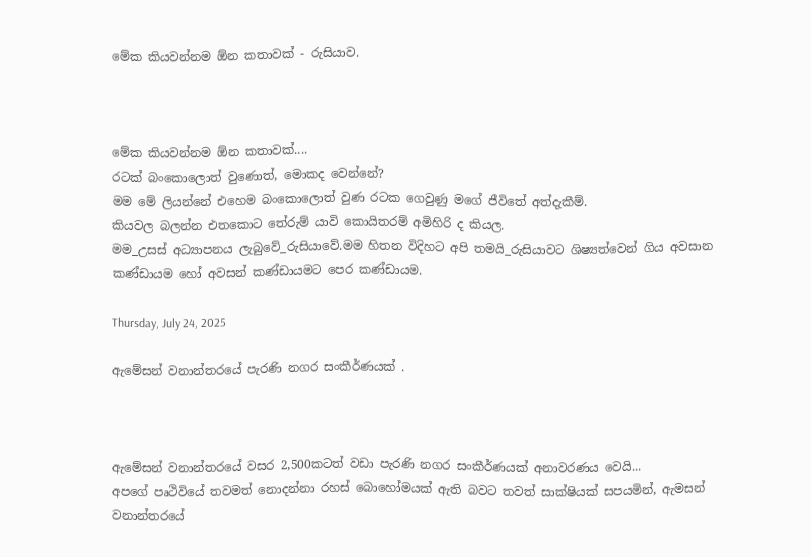මේක කියවන්නම ඕන කතාවක් - රුසියාව.



මේක කියවන්නම ඕන කතාවක්....
රටක් බංකොලොත් වුණොත්, මොකද වෙන්නේ?
මම මේ ලියන්නේ එහෙම බංකොලොත් වුණ රටක ගෙවුණු මගේ ජීවිතේ අත්දැකීම්.
කියවල බලන්න එතකොට තේරුම් යාවි කොයිතරම් අමිහිරි ද කියල.
මම_උසස් අධ්‍යාපනය ලැබුවේ_රුසියාවේ.මම හිතන විදිහට අපි තමයි_රුසියාවට ශිෂ්‍යත්වෙන් ගිය අවසාන කණ්ඩායම හෝ අවසන් කණ්ඩායමට පෙර කණ්ඩායම.

Thursday, July 24, 2025

ඇමේසන් වනාන්තරයේ පැරණි නගර සංකීර්ණයක් .



ඇමේසන් වනාන්තරයේ වසර 2,500කටත් වඩා පැරණි නගර සංකීර්ණයක් අනාවරණය වෙයි...
අපගේ පෘථිවියේ තවමත් නොදන්නා රහස් බොහෝමයක් ඇති බවට තවත් සාක්ෂියක් සපයමින්, ඇමසන් වනාන්තරයේ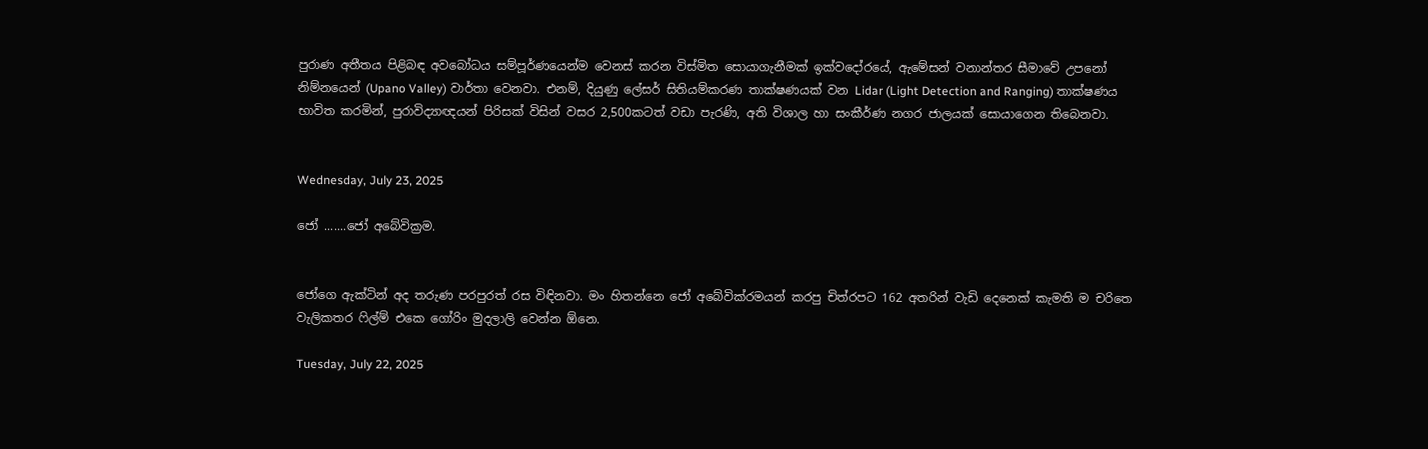පුරාණ අතීතය පිළිබඳ අවබෝධය සම්පූර්ණයෙන්ම වෙනස් කරන විස්මිත සොයාගැනීමක් ඉක්වදෝරයේ, ඇමේසන් වනාන්තර සීමාවේ උපනෝ නිම්නයෙන් (Upano Valley) වාර්තා වෙනවා. එනම්, දියුණු ලේසර් සිතියම්කරණ තාක්ෂණයක් වන Lidar (Light Detection and Ranging) තාක්ෂණය භාවිත කරමින්, පුරාවිද්‍යාඥයන් පිරිසක් විසින් වසර 2,500කටත් වඩා පැරණි, අති විශාල හා සංකීර්ණ නගර ජාලයක් සොයාගෙන තිබෙනවා.


Wednesday, July 23, 2025

ජෝ .......ජෝ අබේවික්‍රම.


ජෝගෙ ඇක්ටින් අද තරුණ පරපුරත් රස විඳිනවා. මං හිතන්නෙ ජෝ අබේවික්රමයන් කරපු චිත්රපට 162 අතරින් වැඩි දෙනෙක් කැමති ම චරිතෙ වැලිකතර ෆිල්ම් එකෙ ගෝරිං මුදලාලි වෙන්න ඕනෙ.

Tuesday, July 22, 2025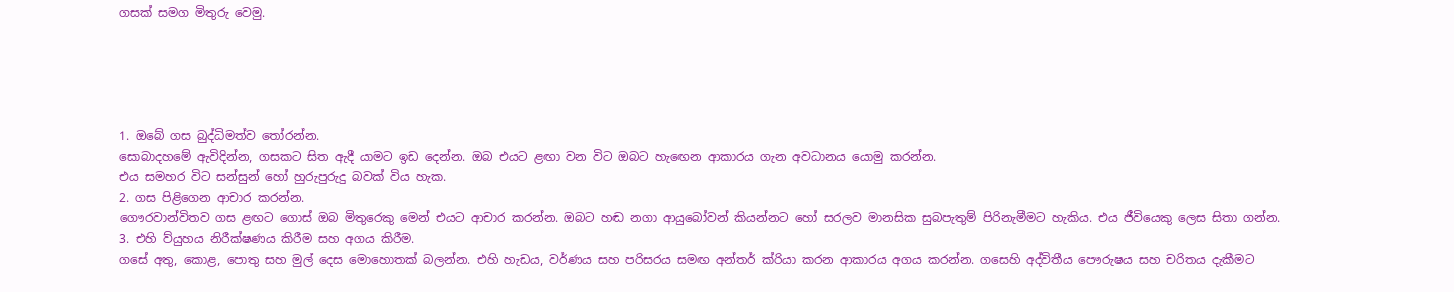ගසක් සමග මිතුරු වෙමු.





1. ඔබේ ගස බුද්ධිමත්ව තෝරන්න.
සොබාදහමේ ඇවිදින්න, ගසකට සිත ඇදී යාමට ඉඩ දෙන්න. ඔබ එයට ළඟා වන විට ඔබට හැඟෙන ආකාරය ගැන අවධානය යොමු කරන්න.
එය සමහර විට සන්සුන් හෝ හුරුපුරුදු බවක් විය හැක.
2. ගස පිළිගෙන ආචාර කරන්න.
ගෞරවාන්විතව ගස ළඟට ගොස් ඔබ මිතුරෙකු මෙන් එයට ආචාර කරන්න. ඔබට හඬ නගා ආයුබෝවන් කියන්නට හෝ සරලව මානසික සුබපැතුම් පිරිනැමීමට හැකිය. එය ජීවියෙකු ලෙස සිතා ගන්න.
3. එහි ව්යුහය නිරීක්ෂණය කිරීම සහ අගය කිරීම.
ගසේ අතු, කොළ, පොතු සහ මුල් දෙස මොහොතක් බලන්න. එහි හැඩය, වර්ණය සහ පරිසරය සමඟ අන්තර් ක්රියා කරන ආකාරය අගය කරන්න. ගසෙහි අද්විතීය පෞරුෂය සහ චරිතය දැකීමට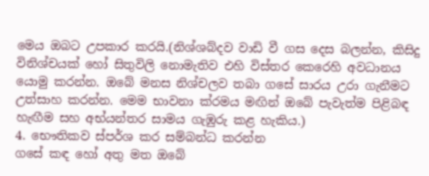මෙය ඔබට උපකාර කරයි.(නිශ්ශබ්දව වාඩි වී ගස දෙස බලන්න, කිසිදු විනිශ්චයක් හෝ සිතුවිලි නොමැතිව එහි විස්තර කෙරෙහි අවධානය යොමු කරන්න. ඔබේ මනස නිශ්චලව තබා ගසේ සාරය උරා ගැනීමට උත්සාහ කරන්න. මෙම භාවනා ක්රමය මඟින් ඔබේ පැවැත්ම පිළිබඳ හැඟීම සහ අභ්යන්තර සාමය ගැඹුරු කළ හැකිය.)
4. භෞතිකව ස්පර්ශ කර සම්බන්ධ කරන්න
ගසේ කඳ හෝ අතු මත ඔබේ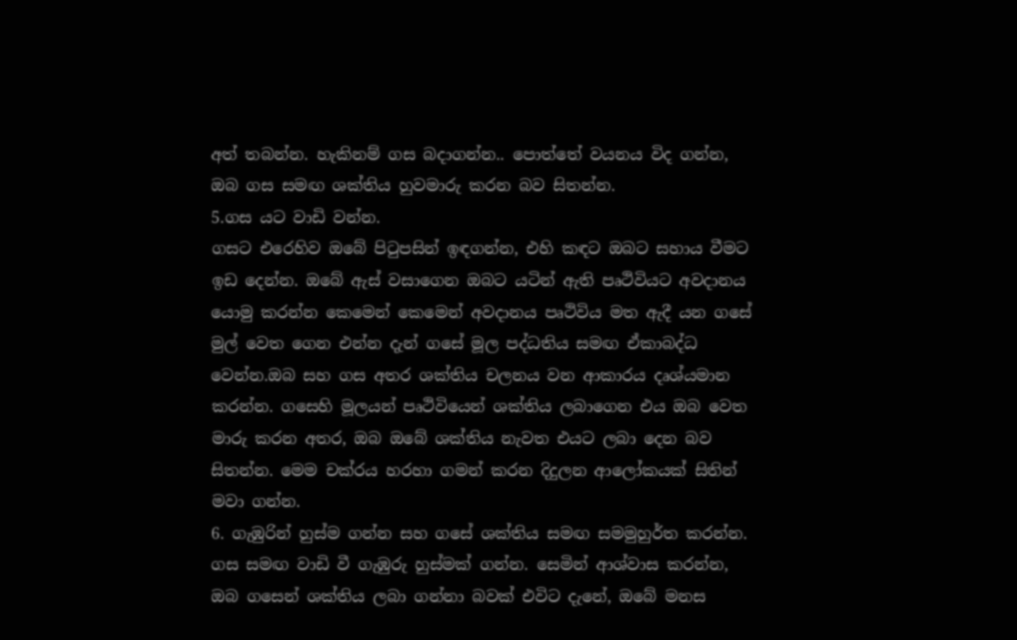අත් තබන්න. හැකිනම් ගස බදාගන්න.. පොත්තේ වයනය විද ගන්න, ඔබ ගස සමඟ ශක්තිය හුවමාරු කරන බව සිතන්න.
5.ගස යට වාඩි වන්න.
ගසට එරෙහිව ඔබේ පිටුපසින් ඉඳගන්න, එහි කඳට ඔබට සහාය වීමට ඉඩ දෙන්න. ඔබේ ඇස් වසාගෙන ඔබට යටින් ඇති පෘථිවියට අවදානය යොමු කරන්න කෙමෙන් කෙමෙන් අවදානය පෘථිවිය මත ඇදී යන ගසේ මුල් වෙත ගෙන එන්න දැන් ගසේ මූල පද්ධතිය සමඟ ඒකාබද්ධ වෙන්න.ඔබ සහ ගස අතර ශක්තිය චලනය වන ආකාරය දෘශ්යමාන කරන්න. ගසෙහි මූලයන් පෘථිවියෙන් ශක්තිය ලබාගෙන එය ඔබ වෙත මාරු කරන අතර, ඔබ ඔබේ ශක්තිය නැවත එයට ලබා දෙන බව සිතන්න. මෙම චක්රය හරහා ගමන් කරන දිදුලන ආලෝකයක් සිතින් මවා ගන්න.
6. ගැඹුරින් හුස්ම ගන්න සහ ගසේ ශක්තිය සමඟ සමමුහුර්ත කරන්න.
ගස සමඟ වාඩි වී ගැඹුරු හුස්මක් ගන්න. සෙමින් ආශ්වාස කරන්න, ඔබ ගසෙන් ශක්තිය ලබා ගන්නා බවක් එවිට දැනේ, ඔබේ මනස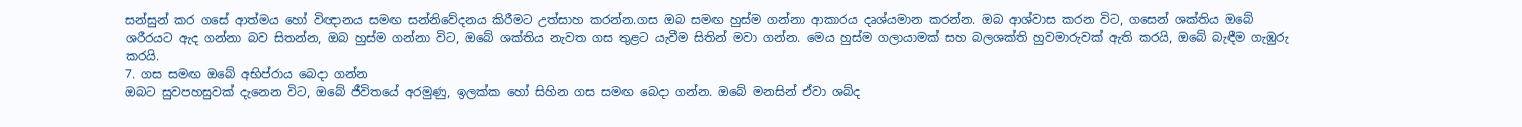සන්සුන් කර ගසේ ආත්මය හෝ විඥානය සමඟ සන්නිවේදනය කිරීමට උත්සාහ කරන්න.ගස ඔබ සමඟ හුස්ම ගන්නා ආකාරය දෘශ්යමාන කරන්න. ඔබ ආශ්වාස කරන විට, ගසෙන් ශක්තිය ඔබේ ශරීරයට ඇද ගන්නා බව සිතන්න, ඔබ හුස්ම ගන්නා විට, ඔබේ ශක්තිය නැවත ගස තුළට යැවීම සිතින් මවා ගන්න. මෙය හුස්ම ගලායාමක් සහ බලශක්ති හුවමාරුවක් ඇති කරයි, ඔබේ බැඳීම ගැඹුරු කරයි.
7. ගස සමඟ ඔබේ අභිප්රාය බෙදා ගන්න
ඔබට සුවපහසුවක් දැනෙන විට, ඔබේ ජීවිතයේ අරමුණු, ඉලක්ක හෝ සිහින ගස සමඟ බෙදා ගන්න. ඔබේ මනසින් ඒවා ශබ්ද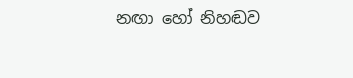නඟා හෝ නිහඬව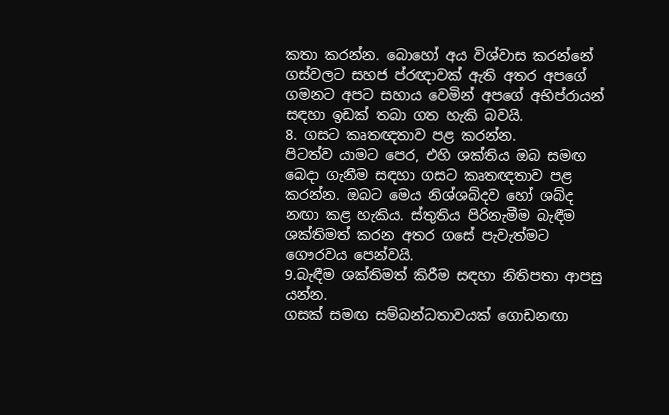කතා කරන්න. බොහෝ අය විශ්වාස කරන්නේ ගස්වලට සහජ ප්රඥාවක් ඇති අතර අපගේ ගමනට අපට සහාය වෙමින් අපගේ අභිප්රායන් සඳහා ඉඩක් තබා ගත හැකි බවයි.
8. ගසට කෘතඥතාව පළ කරන්න.
පිටත්ව යාමට පෙර, එහි ශක්තිය ඔබ සමඟ බෙදා ගැනීම සඳහා ගසට කෘතඥතාව පළ කරන්න. ඔබට මෙය නිශ්ශබ්දව හෝ ශබ්ද නඟා කළ හැකිය. ස්තුතිය පිරිනැමීම බැඳීම ශක්තිමත් කරන අතර ගසේ පැවැත්මට ගෞරවය පෙන්වයි.
9.බැඳීම ශක්තිමත් කිරීම සඳහා නිතිපතා ආපසු යන්න.
ගසක් සමඟ සම්බන්ධතාවයක් ගොඩනඟා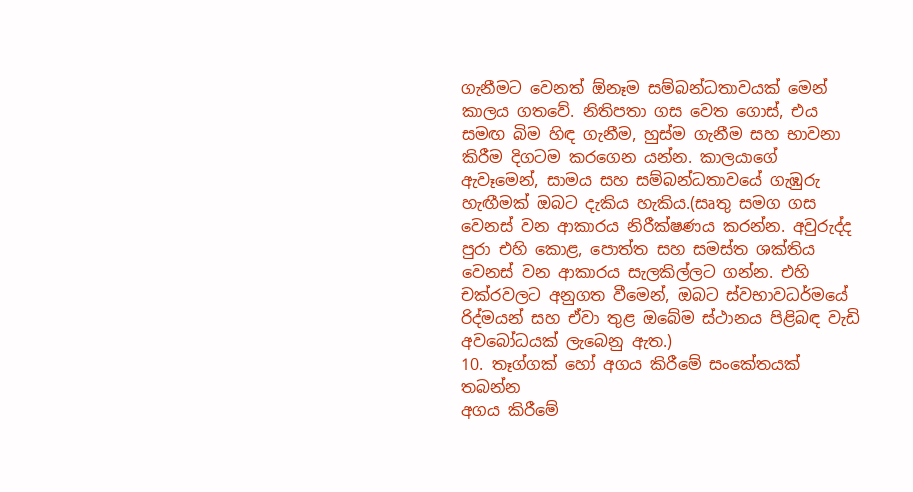ගැනීමට වෙනත් ඕනෑම සම්බන්ධතාවයක් මෙන් කාලය ගතවේ. නිතිපතා ගස වෙත ගොස්, එය සමඟ බිම හිඳ ගැනීම, හුස්ම ගැනීම සහ භාවනා කිරීම දිගටම කරගෙන යන්න. කාලයාගේ ඇවෑමෙන්, සාමය සහ සම්බන්ධතාවයේ ගැඹුරු හැඟීමක් ඔබට දැකිය හැකිය.(සෘතු සමග ගස වෙනස් වන ආකාරය නිරීක්ෂණය කරන්න. අවුරුද්ද පුරා එහි කොළ, පොත්ත සහ සමස්ත ශක්තිය වෙනස් වන ආකාරය සැලකිල්ලට ගන්න. එහි චක්රවලට අනුගත වීමෙන්, ඔබට ස්වභාවධර්මයේ රිද්මයන් සහ ඒවා තුළ ඔබේම ස්ථානය පිළිබඳ වැඩි අවබෝධයක් ලැබෙනු ඇත.)
10. තෑග්ගක් හෝ අගය කිරීමේ සංකේතයක් තබන්න
අගය කිරීමේ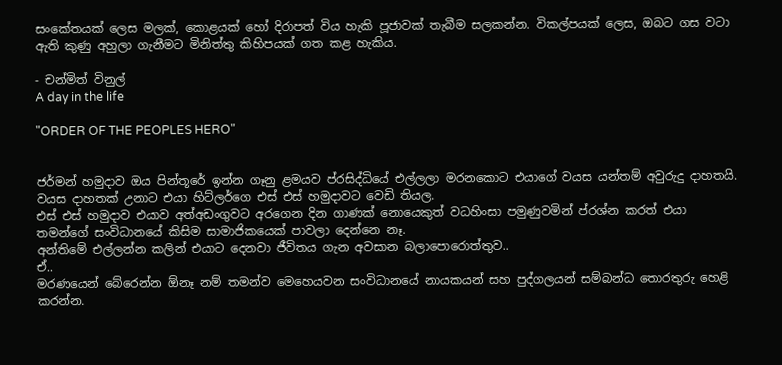සංකේතයක් ලෙස මලක්, කොළයක් හෝ දිරාපත් විය හැකි පූජාවක් තැබීම සලකන්න. විකල්පයක් ලෙස, ඔබට ගස වටා ඇති කුණු අහුලා ගැනීමට මිනිත්තු කිහිපයක් ගත කළ හැකිය.

- චන්මිත් විනුල්
A day in the life

"ORDER OF THE PEOPLES HERO"


ජර්මන් හමුදාව ඔය පින්තූරේ ඉන්න ගෑනු ළමයව ප්රසිද්ධියේ එල්ලලා මරනකොට එයාගේ වයස යන්තම් අවුරුදු දාහතයි.
වයස දාහතක් උනාට එයා හිට්ලර්ගෙ එස් එස් හමුදාවට වෙඩි තියල.
එස් එස් හමුදාව එයාව අත්අඩංගුවට අරගෙන දින ගාණක් නොයෙකුත් වධහිංසා පමුණුවමින් ප්රශ්න කරත් එයා තමන්ගේ සංවිධානයේ කිසිම සාමාජිකයෙක් පාවලා දෙන්නෙ නෑ.
අන්තිමේ එල්ලන්න කලින් එයාට දෙනවා ජීවිතය ගැන අවසාන බලාපොරොත්තුව..
ඒ..
මරණයෙන් බේරෙන්න ඕනෑ නම් තමන්ව මෙහෙයවන සංවිධානයේ නායකයන් සහ පුද්ගලයන් සම්බන්ධ තොරතුරු හෙළි කරන්න.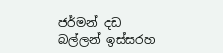ජර්මන් දඩ බල්ලන් ඉස්සරහ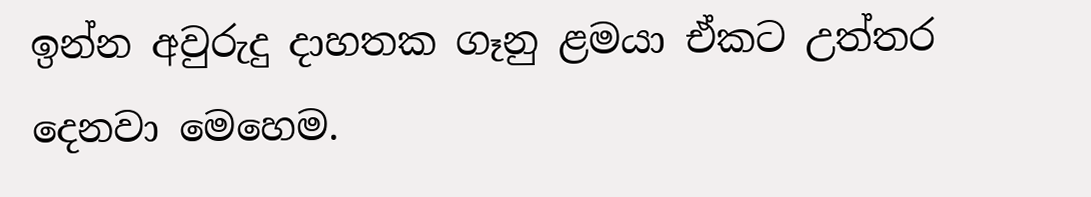ඉන්න අවුරුදු දාහතක ගෑනු ළමයා ඒකට උත්තර දෙනවා මෙහෙම.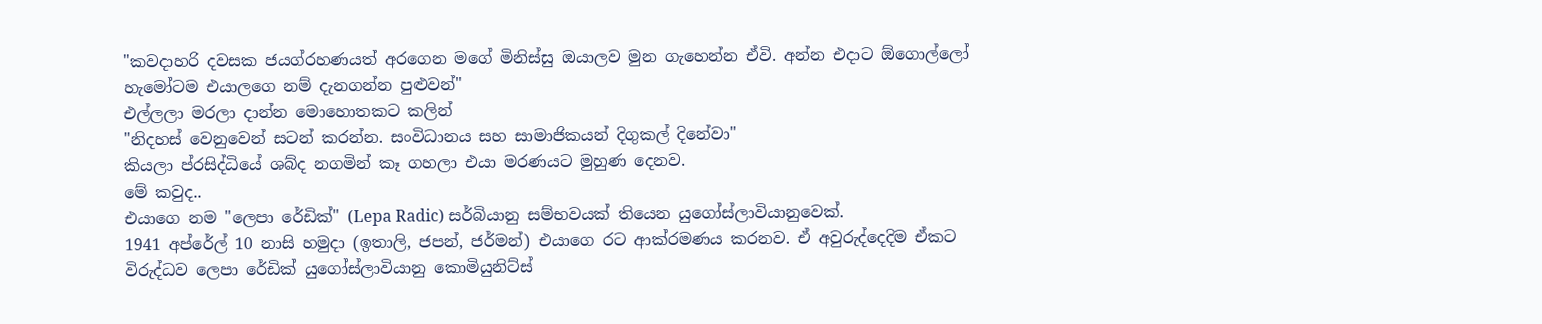"කවදාහරි දවසක ජයග්රහණයත් අරගෙන මගේ මිනිස්සු ඔයාලව මුන ගැහෙන්න ඒවි. අන්න එදාට ඕගොල්ලෝ හැමෝටම එයාලගෙ නම් දැනගන්න පුළුවන්"
එල්ලලා මරලා දාන්න මොහොතකට කලින්
"නිදහස් වෙනුවෙන් සටන් කරන්න. සංවිධානය සහ සාමාජිකයන් දිගුකල් දිනේවා"
කියලා ප්රසිද්ධියේ ශබ්ද නගමින් කෑ ගහලා එයා මරණයට මුහුණ දෙනව.
මේ කවුද..
එයාගෙ නම "ලෙපා රේඩික්" (Lepa Radic) සර්බියානු සම්භවයක් තියෙන යුගෝස්ලාවියානුවෙක්.
1941 අප්රේල් 10 නාසි හමුදා (ඉතාලි, ජපන්, ජර්මන්) එයාගෙ රට ආක්රමණය කරනව. ඒ අවුරුද්දෙදිම ඒකට විරුද්ධව ලෙපා රේඩික් යුගෝස්ලාවියානු කොමියුනිට්ස්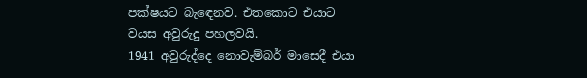පක්ෂයට බැඳෙනව. එතකොට එයාට වයස අවුරුදු පහලවයි.
1941 අවුරුද්දෙ නොවැම්බර් මාසෙදී එයා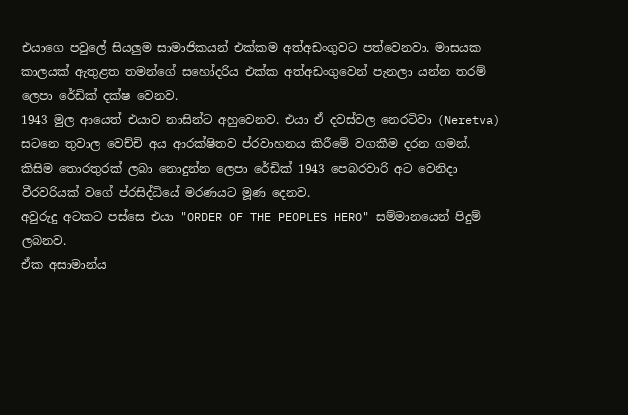එයාගෙ පවුලේ සියලුම සාමාජිකයන් එක්කම අත්අඩංගුවට පත්වෙනවා. මාසයක කාලයක් ඇතුළත තමන්ගේ සහෝදරිය එක්ක අත්අඩංගුවෙන් පැනලා යන්න තරම් ලෙපා රේඩික් දක්ෂ වෙනව.
1943 මුල ආයෙත් එයාව නාසින්ට අහුවෙනව. එයා ඒ දවස්වල නෙරටිවා (Neretva) සටනෙ තුවාල වෙච්චි අය ආරක්ෂිතව ප්රවාහනය කිරීමේ වගකීම දරන ගමන්.
කිසිම තොරතුරක් ලබා නොදුන්න ලෙපා රේඩික් 1943 පෙබරවාරි අට වෙනිදා වීරවරියක් වගේ ප්රසිද්ධියේ මරණයට මූණ දෙනව.
අවුරුදු අටකට පස්සෙ එයා "ORDER OF THE PEOPLES HERO" සම්මානයෙන් පිදුම් ලබනව.
ඒක අසාමාන්ය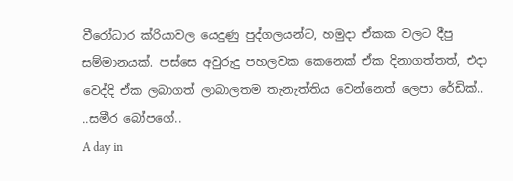වීරෝධාර ක්රියාවල යෙදුණු පුද්ගලයන්ට, හමුදා ඒකක වලට දීපු සම්මානයක්. පස්සෙ අවුරුදු පහලවක කෙනෙක් ඒක දිනාගත්තත්, එදා වෙද්දි ඒක ලබාගත් ලාබාලතම තැනැත්තිය වෙන්නෙත් ලෙපා රේඩික්..
..සමීර බෝපගේ..
A day in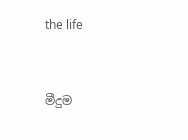the life


මීදුම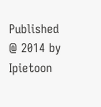Published @ 2014 by Ipietoon